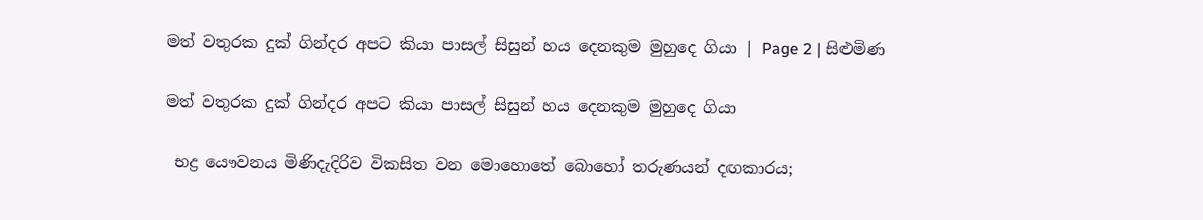මත් වතුරක දුක් ගින්දර අපට කියා පාසල් සිසුන් හය දෙනකුම මුහුදෙ ගියා | Page 2 | සිළුමිණ

මත් වතුරක දුක් ගින්දර අපට කියා පාසල් සිසුන් හය දෙනකුම මුහුදෙ ගියා

 භද්‍ර යෞවනය මිණිදැදිරිව විකසිත වන මොහොතේ බොහෝ තරුණයන් දඟකාරය;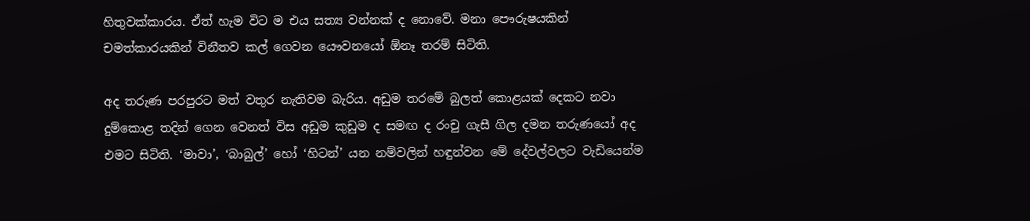හිතුවක්කාරය. ඒත් හැම විට ම එය සත්‍ය වන්නක් ද නොවේ. මනා පෞරුෂයකින් චමත්කාරයකින් විනීතව කල් ගෙවන යෞවනයෝ ඕනෑ තරම් සිටිති.

අද තරුණ පරපුරට මත් වතුර නැතිවම බැරිය. අඩුම තරමේ බුලත් කොළයක් දෙකට නවා දුම්කොළ තදින් ගෙන වෙනත් විස අඩුම කුඩුම ද සමඟ ද රංචු ගැසී ගිල දමන තරුණයෝ අද එමට සිටිති. ‘මාවා’, ‘බාබුල්’ හෝ ‘හිටන්’ යන නම්වලින් හඳුන්වන මේ දේවල්වලට වැඩියෙන්ම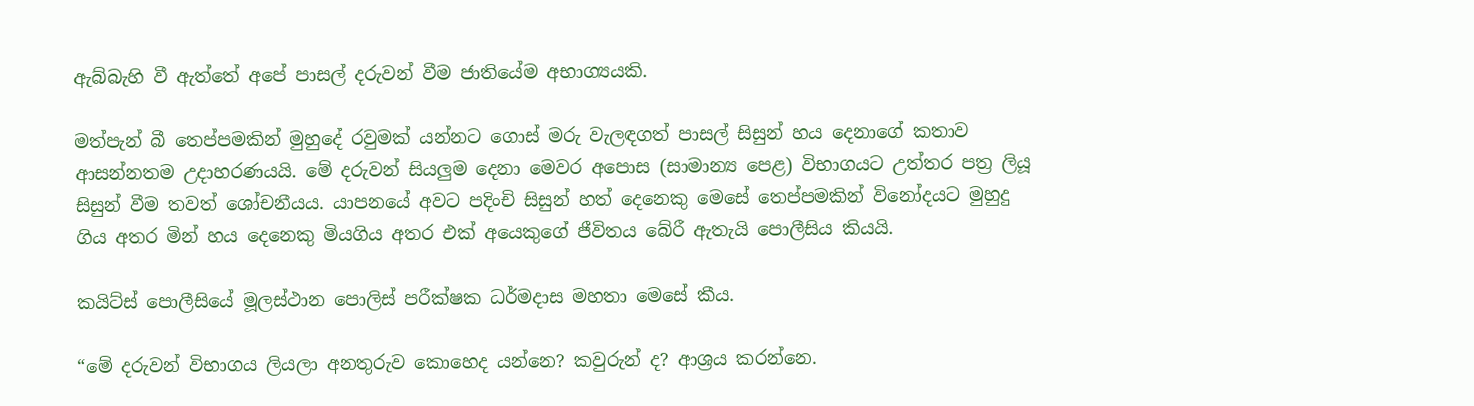ඇබ්බැහි වී ඇත්තේ අපේ පාසල් දරුවන් වීම ජාතියේම අභාග්‍යයකි.

මත්පැන් බී තෙප්පමකින් මුහුදේ රවුමක් යන්නට ගොස් මරු වැලඳගත් පාසල් සිසුන් හය දෙනාගේ කතාව ආසන්නතම උදාහරණයයි. මේ දරුවන් සියලුම දෙනා මෙවර අපොස (සාමාන්‍ය පෙළ) විභාගයට උත්තර පත්‍ර ලියූ සිසුන් වීම තවත් ශෝචනීයය. යාපනයේ අවට පදිංචි සිසුන් හත් දෙනෙකු මෙසේ තෙප්පමකින් විනෝදයට මුහුදු ගිය අතර මින් හය දෙනෙකු මියගිය අතර එක් අයෙකුගේ ජීවිතය බේරී ඇතැයි පොලීසිය කියයි.

කයිට්ස් පොලීසියේ මූලස්ථාන පොලිස් පරීක්ෂක ධර්මදාස මහතා මෙසේ කීය.

“මේ දරුවන් විභාගය ලියලා අනතුරුව කොහෙද යන්නෙ? කවුරුන් ද? ආශ්‍රය කරන්නෙ.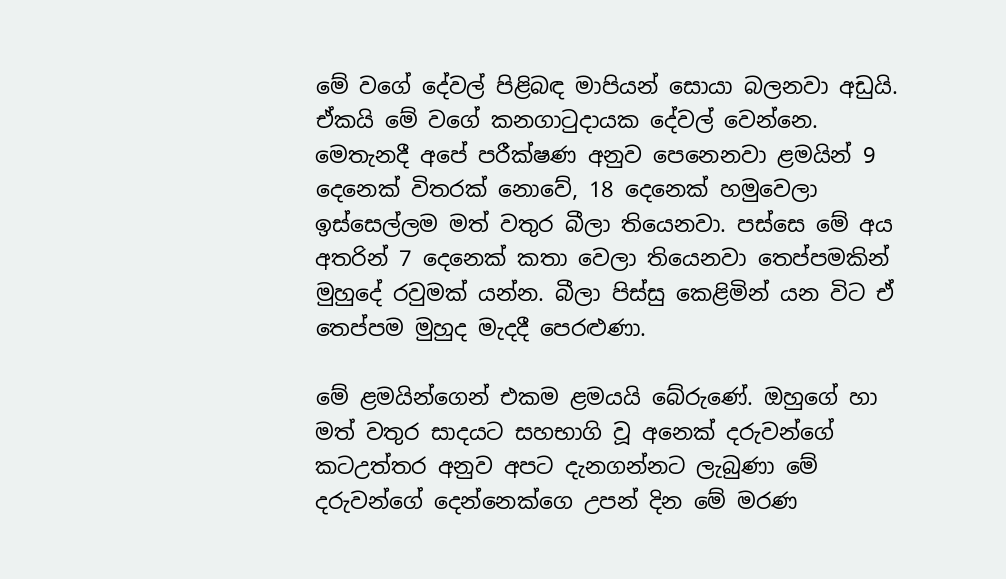මේ වගේ දේවල් පිළිබඳ මාපියන් සොයා බලනවා අඩුයි. ඒකයි මේ වගේ කනගාටුදායක දේවල් වෙන්නෙ. මෙතැනදී අපේ පරීක්ෂණ අනුව පෙනෙනවා ළමයින් 9 දෙනෙක් විතරක් නොවේ, 18 දෙනෙක් හමුවෙලා ඉස්සෙල්ලම මත් වතුර බීලා තියෙනවා. පස්සෙ මේ අය අතරින් 7 දෙනෙක් කතා වෙලා තියෙනවා තෙප්පමකින් මුහුදේ රවුමක් යන්න. බීලා පිස්සු කෙළිමින් යන විට ඒ තෙප්පම මුහුද මැදදී පෙරළුණා.

මේ ළමයින්ගෙන් එකම ළමයයි බේරුණේ. ඔහුගේ හා මත් වතුර සාදයට සහභාගි වූ අනෙක් දරුවන්ගේ කටඋත්තර අනුව අපට දැනගන්නට ලැබුණා මේ දරුවන්ගේ දෙන්නෙක්ගෙ උපන් දින මේ මරණ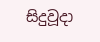සිදුවූදා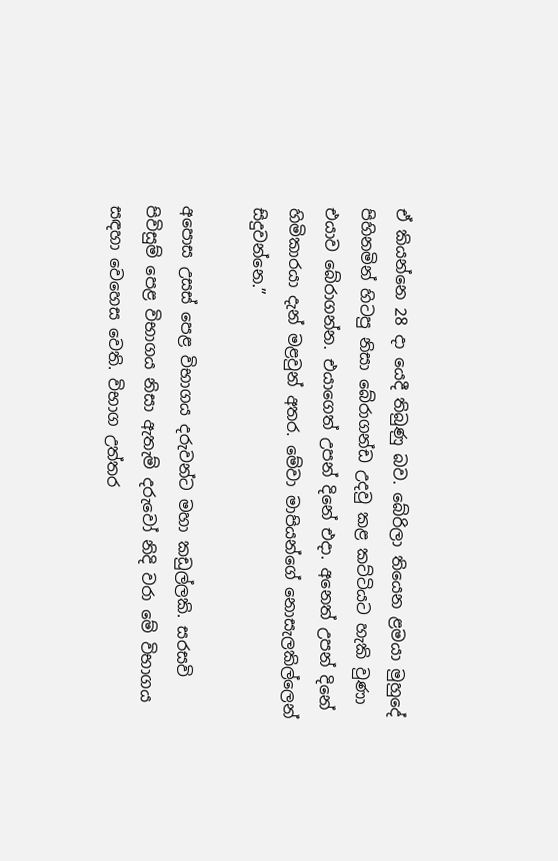ඒ කියන්නෙ 28 දා යෙදී තිබුණු බව. බේරිලා තියෙන ළමයා මුහුදේ පිහිනමින් හිටපු නිසා බේරාගන්ඩ උදවු කළ කට්ටියට හැකි වුණා එයාව බේරාගන්න. එයාගෙත් උපන් දිනේ එදා. අනෙත් උපන් දිනේ හිමිකාරයා දැන් මළවුන් අතර. මේවා මාපියන්ගේ නොසැලකිල්ලෙන් සිදුවන්නෙ.”

අපොස උසස් පෙළ විභාගය දරුවන්ට මහා කඩුල්ලකි. සරසවි පිවිසුම් පෙළ විභාගය නිසා ඇතැම් දරුවෝ නිදි වරා මේ විභාගය සඳහා වෙහෙස වෙති. විභාග උත්තර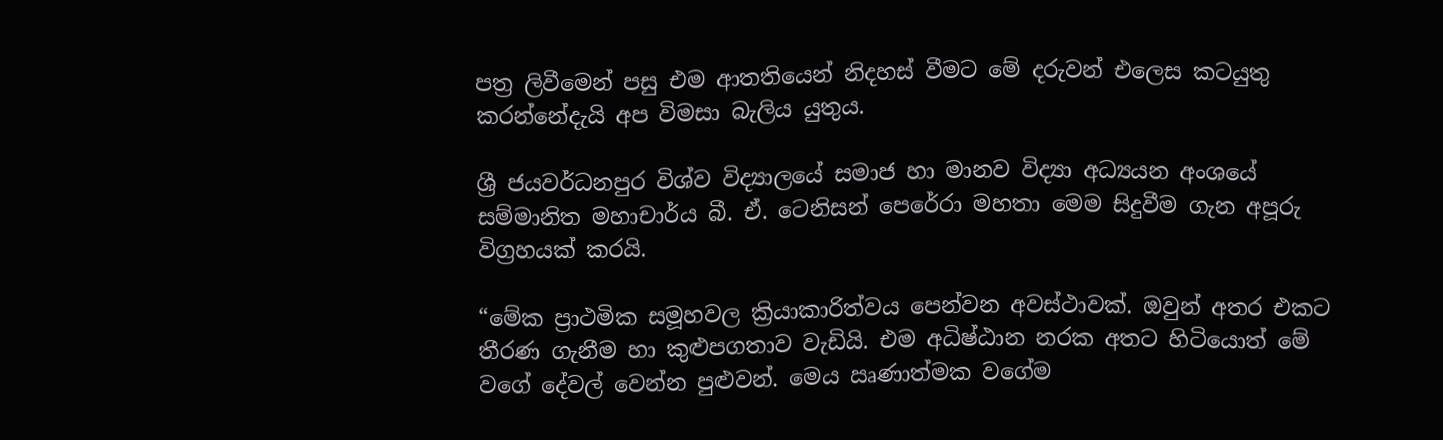පත්‍ර ලිවීමෙන් පසු එම ආතතියෙන් නිදහස් වීමට මේ දරුවන් එලෙස කටයුතු කරන්නේදැයි අප විමසා බැලිය යුතුය.

ශ්‍රී ජයවර්ධනපුර විශ්ව විද්‍යාලයේ සමාජ හා මානව විද්‍යා අධ්‍යයන අංශයේ සම්මානිත මහාචාර්ය බී. ඒ. ටෙනිසන් පෙරේරා මහතා මෙම සිදුවීම ගැන අපූරු විග්‍රහයක් කරයි.

“මේක ප්‍රාථමික සමූහවල ක්‍රියාකාරිත්වය පෙන්වන අවස්ථාවක්. ඔවුන් අතර එකට තීරණ ගැනීම හා කුළුපගතාව වැඩියි. එම අධිෂ්ඨාන නරක අතට හිටියොත් මේ වගේ දේවල් වෙන්න පුළුවන්. මෙය ඍණාත්මක වගේම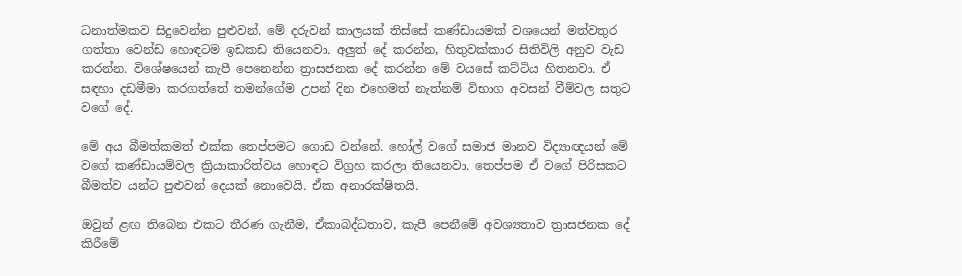ධනාත්මකව සිදුවෙන්න පුළුවන්. මේ දරුවන් කාලයක් තිස්සේ කණ්ඩායමක් වශයෙන් මත්වතුර ගත්තා වෙන්ඩ හොඳටම ඉඩකඩ තියෙනවා. අලුත් දේ කරන්න, හිතුවක්කාර සිතිවිලි අනුව වැඩ කරන්න. විශේෂයෙන් කැපී පෙනෙන්න ත්‍රාසජනක දේ කරන්න මේ වයසේ කට්ටිය හිතනවා. ඒ සඳහා දඩමීමා කරගත්තේ තමන්ගේම උපන් දින එහෙමත් නැත්නම් විභාග අවසන් වීම්වල සතුට වගේ දේ.

මේ අය බීමත්කමත් එක්ක තෙප්පමට ගොඩ වන්නේ. හෝල් වගේ සමාජ මානව විද්‍යාඥයන් මේ වගේ කණ්ඩායම්වල ක්‍රියාකාරිත්වය හොඳට විග්‍රහ කරලා තියෙනවා. තෙප්පම ඒ වගේ පිරිසකට බීමත්ව යන්ට පුළුවන් දෙයක් නොවෙයි. ඒක අනාරක්ෂිතයි.

ඔවුන් ළඟ තිබෙන එකට තීරණ ගැනීම, ඒකාබද්ධතාව, කැපී පෙනීමේ අවශ්‍යතාව ත්‍රාසජනක දේ කිරීමේ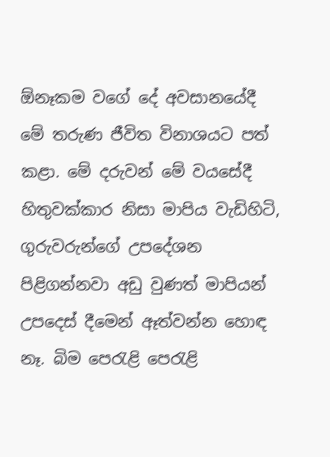ඕනෑකම වගේ දේ අවසානයේදී මේ තරුණ ජීවිත විනාශයට පත් කළා. මේ දරුවන් මේ වයසේදී හිතුවක්කාර නිසා මාපිය වැඩිහිටි, ගුරුවරුන්ගේ උපදේශන පිළිගන්නවා අඩු වුණත් මාපියන් උපදෙස් දීමෙන් ඈත්වන්න හොඳ නෑ. බිම පෙරැළි පෙරැළි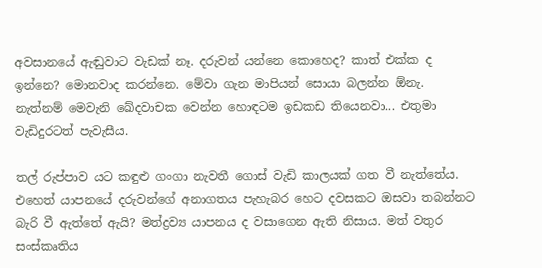අවසානයේ ඇඬුවාට වැඩක් නෑ. දරුවන් යන්නෙ කොහෙද? කාත් එක්ක ද ඉන්නෙ? මොනවාද කරන්නෙ. මේවා ගැන මාපියන් සොයා බලන්න ඕනැ. නැත්නම් මෙවැනි ඛේදවාචක වෙන්න හොඳටම ඉඩකඩ තියෙනවා... එතුමා වැඩිදුරටත් පැවැසීය.

තල් රුප්පාව යට කඳුළු ගංගා නැවතී ගොස් වැඩි කාලයක් ගත වී නැත්තේය. එහෙත් යාපනයේ දරුවන්ගේ අනාගතය පැහැබර හෙට දවසකට ඔසවා තබන්නට බැරි වී ඇත්තේ ඇයි? මත්ද්‍රව්‍ය යාපනය ද වසාගෙන ඇති නිසාය. මත් වතුර සංස්කෘතිය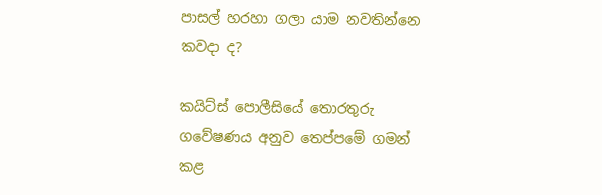පාසල් හරහා ගලා යාම නවතින්නෙ කවදා ද?

කයිට්ස් පොලීසියේ තොරතුරු ගවේෂණය අනුව තෙප්පමේ ගමන් කළ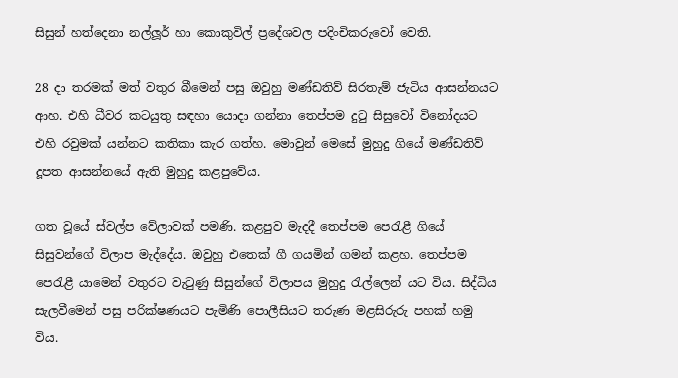සිසුන් හත්දෙනා නල්ලූර් හා කොකුවිල් ප්‍රදේශවල පදිංචිකරුවෝ වෙති.

28 දා තරමක් මත් වතුර බීමෙන් පසු ඔවුහු මණ්ඩතිව් සිරතැම් ජැටිය ආසන්නයට ආහ. එහි ධීවර කටයුතු සඳහා යොදා ගන්නා තෙප්පම දුටු සිසුවෝ විනෝදයට එහි රවුමක් යන්නට කතිකා කැර ගත්හ. මොවුන් මෙසේ මුහුදු ගියේ මණ්ඩතිව් දූපත ආසන්නයේ ඇති මුහුදු කළපුවේය.

ගත වූයේ ස්වල්ප වේලාවක් පමණි. කළපුව මැදදී තෙප්පම පෙරැළී ගියේ සිසුවන්ගේ විලාප මැද්දේය. ඔවුහු එතෙක් ගී ගයමින් ගමන් කළහ. තෙප්පම පෙරැළී යාමෙන් වතුරට වැටුණු සිසුන්ගේ විලාපය මුහුදු රැල්ලෙන් යට විය. සිද්ධිය සැලවීමෙන් පසු පරික්ෂණයට පැමිණි පොලීසියට තරුණ මළසිරුරු පහක් හමු විය.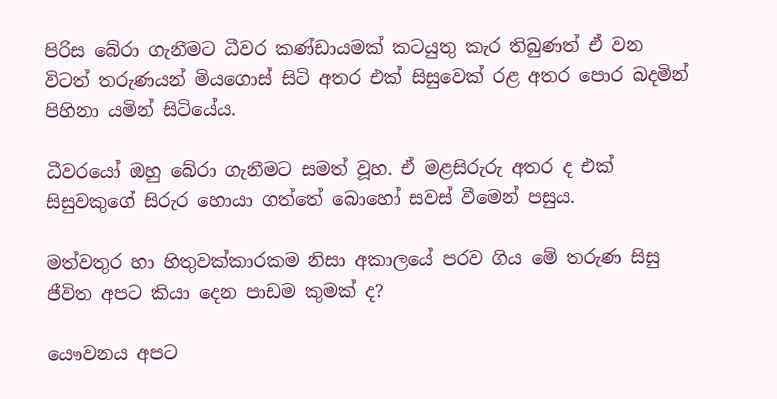පිරිස බේරා ගැනීමට ධීවර කණ්ඩායමක් කටයුතු කැර තිබුණත් ඒ වන විටත් තරුණයන් මියගොස් සිටි අතර එක් සිසුවෙක් රළ අතර පොර බදමින් පිහිනා යමින් සිටියේය.

ධීවරයෝ ඔහු බේරා ගැනීමට සමත් වූහ. ඒ මළසිරුරු අතර ද එක් සිසුවකුගේ සිරුර හොයා ගත්තේ බොහෝ සවස් වීමෙන් පසුය.

මත්වතුර හා හිතුවක්කාරකම නිසා අකාලයේ පරව ගිය මේ තරුණ සිසු ජීවිත අපට කියා දෙන පාඩම කුමක් ද?

යෞවනය අපට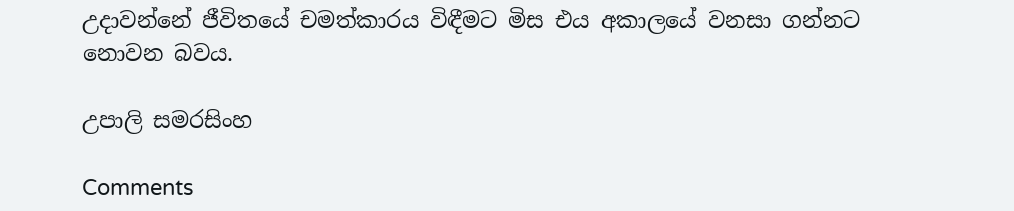උදාවන්නේ ජීවිතයේ චමත්කාරය විඳීමට මිස එය අකාලයේ වනසා ගන්නට නොවන බවය.

උපාලි සමරසිංහ

Comments